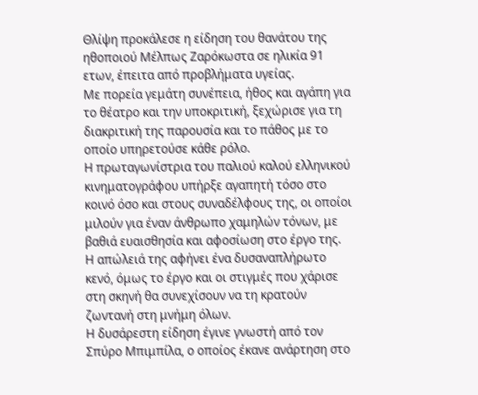Θλίψη προκάλεσε η είδηση του θανάτου της ηθοποιού Mέλπως Ζαρόκωστα σε ηλικία 91 ετων, έπειτα από προβλήματα υγείας.
Με πορεία γεμάτη συνέπεια, ήθος και αγάπη για το θέατρο και την υποκριτική, ξεχώρισε για τη διακριτική της παρουσία και το πάθος με το οποίο υπηρετούσε κάθε ρόλο.
Η πρωταγωνίστρια του παλιού καλού ελληνικού κινηματογράφου υπήρξε αγαπητή τόσο στο κοινό όσο και στους συναδέλφους της, οι οποίοι μιλούν για έναν άνθρωπο χαμηλών τόνων, με βαθιά ευαισθησία και αφοσίωση στο έργο της.
Η απώλειά της αφήνει ένα δυσαναπλήρωτο κενό, όμως το έργο και οι στιγμές που χάρισε στη σκηνή θα συνεχίσουν να τη κρατούν ζωντανή στη μνήμη όλων.
Η δυσάρεστη είδηση έγινε γνωστή από τον Σπύρο Μπιμπίλα, ο οποίος έκανε ανάρτηση στο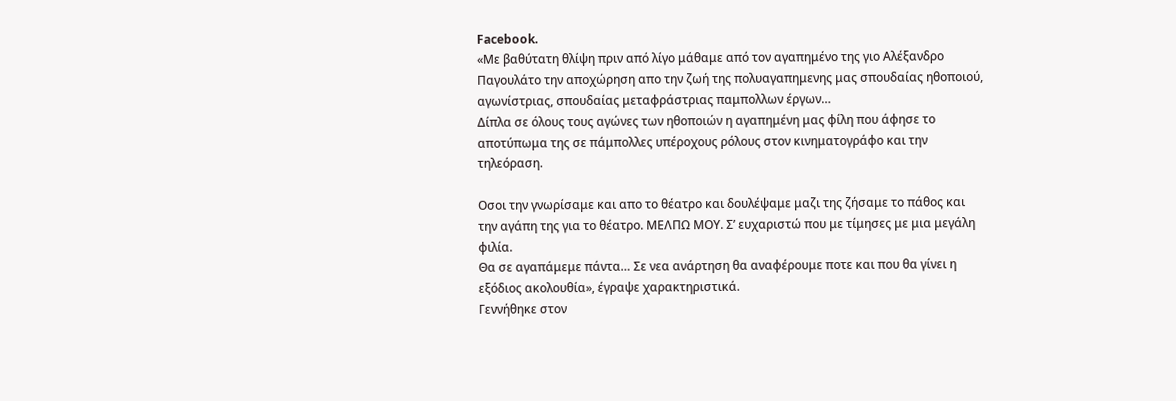Facebook.
«Με βαθύτατη θλίψη πριν από λίγο μάθαμε από τον αγαπημένο της γιο Αλέξανδρο Παγουλάτο την αποχώρηση απο την ζωή της πολυαγαπημενης μας σπουδαίας ηθοποιού, αγωνίστριας, σπουδαίας μεταφράστριας παμπολλων έργων…
Δίπλα σε όλους τους αγώνες των ηθοποιών η αγαπημένη μας φίλη που άφησε το αποτύπωμα της σε πάμπολλες υπέροχους ρόλους στον κινηματογράφο και την τηλεόραση.

Οσοι την γνωρίσαμε και απο το θέατρο και δουλέψαμε μαζι της ζήσαμε το πάθος και την αγάπη της για το θέατρο. ΜΕΛΠΩ ΜΟΥ. Σ’ ευχαριστώ που με τίμησες με μια μεγάλη φιλία.
Θα σε αγαπάμεμε πάντα… Σε νεα ανάρτηση θα αναφέρουμε ποτε και που θα γίνει η εξόδιος ακολουθία», έγραψε χαρακτηριστικά.
Γεννήθηκε στον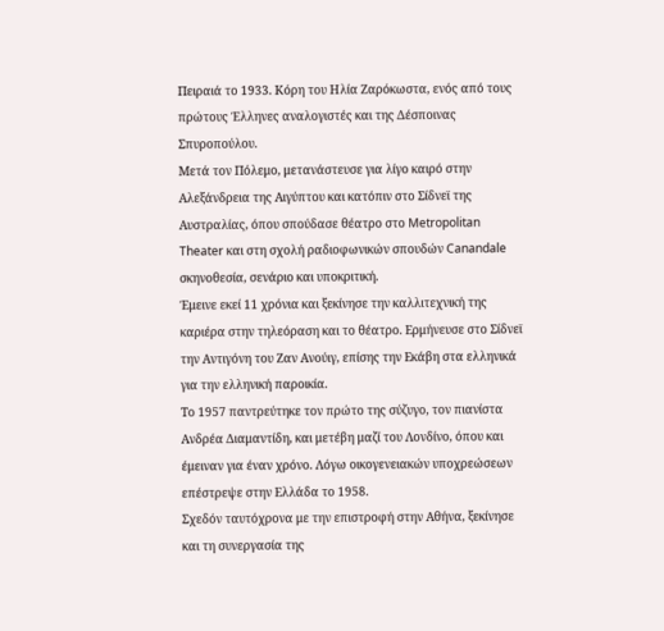Πειραιά το 1933. Κόρη του Ηλία Ζαρόκωστα, ενός από τους πρώτους Έλληνες αναλογιστές και της Δέσποινας Σπυροπούλου.
Μετά τον Πόλεμο, μετανάστευσε για λίγο καιρό στην Αλεξάνδρεια της Αιγύπτου και κατόπιν στο Σίδνεϊ της Αυστραλίας, όπου σπούδασε θέατρο στο Metropolitan Theater και στη σχολή ραδιοφωνικών σπουδών Canandale σκηνοθεσία, σενάριο και υποκριτική.
Έμεινε εκεί 11 χρόνια και ξεκίνησε την καλλιτεχνική της καριέρα στην τηλεόραση και το θέατρο. Ερμήνευσε στο Σίδνεϊ την Αντιγόνη του Ζαν Ανούιγ, επίσης την Εκάβη στα ελληνικά για την ελληνική παροικία.
Το 1957 παντρεύτηκε τον πρώτο της σύζυγο, τον πιανίστα Ανδρέα Διαμαντίδη, και μετέβη μαζί του Λονδίνο, όπου και έμειναν για έναν χρόνο. Λόγω οικογενειακών υποχρεώσεων επέστρεψε στην Ελλάδα το 1958.
Σχεδόν ταυτόχρονα με την επιστροφή στην Αθήνα, ξεκίνησε και τη συνεργασία της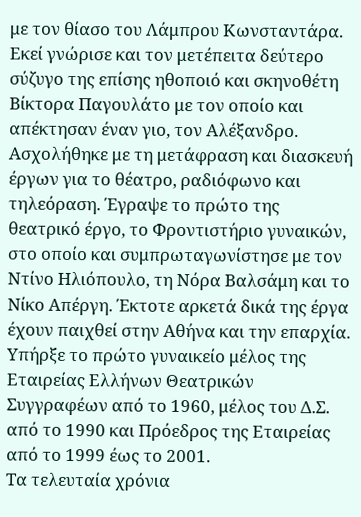με τον θίασο του Λάμπρου Κωνσταντάρα.
Εκεί γνώρισε και τον μετέπειτα δεύτερο σύζυγο της επίσης ηθοποιό και σκηνοθέτη Βίκτορα Παγουλάτο με τον οποίο και απέκτησαν έναν γιο, τον Αλέξανδρο.
Ασχολήθηκε με τη μετάφραση και διασκευή έργων για το θέατρο, ραδιόφωνο και τηλεόραση. Έγραψε το πρώτο της θεατρικό έργο, το Φροντιστήριο γυναικών, στο οποίο και συμπρωταγωνίστησε με τον Ντίνο Ηλιόπουλο, τη Νόρα Βαλσάμη και το Νίκο Απέργη. Έκτοτε αρκετά δικά της έργα έχουν παιχθεί στην Αθήνα και την επαρχία.
Υπήρξε το πρώτο γυναικείο μέλος της Εταιρείας Ελλήνων Θεατρικών Συγγραφέων από το 1960, μέλος του Δ.Σ. από το 1990 και Πρόεδρος της Εταιρείας από το 1999 έως το 2001.
Τα τελευταία χρόνια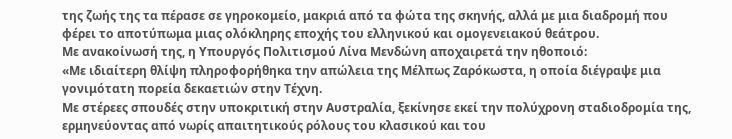της ζωής της τα πέρασε σε γηροκομείο, μακριά από τα φώτα της σκηνής, αλλά με μια διαδρομή που φέρει το αποτύπωμα μιας ολόκληρης εποχής του ελληνικού και ομογενειακού θεάτρου.
Με ανακοίνωσή της, η Υπουργός Πολιτισμού Λίνα Μενδώνη αποχαιρετά την ηθοποιό:
«Με ιδιαίτερη θλίψη πληροφορήθηκα την απώλεια της Μέλπως Ζαρόκωστα, η οποία διέγραψε μια γονιμότατη πορεία δεκαετιών στην Τέχνη.
Με στέρεες σπουδές στην υποκριτική στην Αυστραλία, ξεκίνησε εκεί την πολύχρονη σταδιοδρομία της, ερμηνεύοντας από νωρίς απαιτητικούς ρόλους του κλασικού και του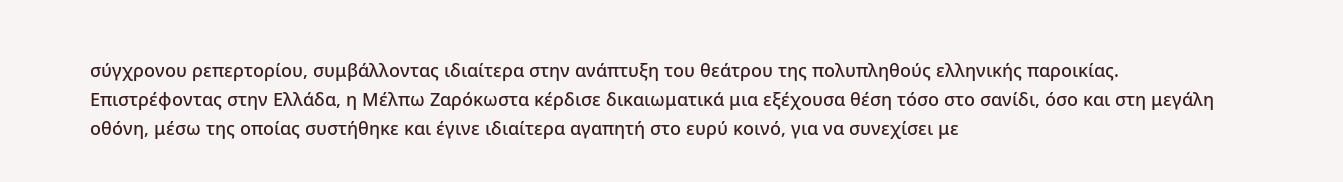σύγχρονου ρεπερτορίου, συμβάλλοντας ιδιαίτερα στην ανάπτυξη του θεάτρου της πολυπληθούς ελληνικής παροικίας.
Επιστρέφοντας στην Ελλάδα, η Μέλπω Ζαρόκωστα κέρδισε δικαιωματικά μια εξέχουσα θέση τόσο στο σανίδι, όσο και στη μεγάλη οθόνη, μέσω της οποίας συστήθηκε και έγινε ιδιαίτερα αγαπητή στο ευρύ κοινό, για να συνεχίσει με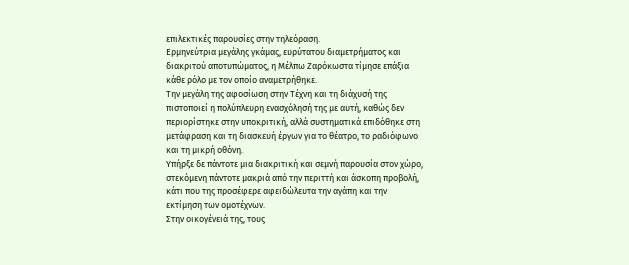επιλεκτικές παρουσίες στην τηλεόραση.
Ερμηνεύτρια μεγάλης γκάμας, ευρύτατου διαμετρήματος και διακριτού αποτυπώματος, η Μέλπω Ζαρόκωστα τίμησε επάξια κάθε ρόλο με τον οποίο αναμετρήθηκε.
Την μεγάλη της αφοσίωση στην Τέχνη και τη διάχυσή της πιστοποιεί η πολύπλευρη ενασχόλησή της με αυτή, καθώς δεν περιορίστηκε στην υποκριτική, αλλά συστηματικά επιδόθηκε στη μετάφραση και τη διασκευή έργων για το θέατρο, το ραδιόφωνο και τη μικρή οθόνη.
Υπήρξε δε πάντοτε μια διακριτική και σεμνή παρουσία στον χώρο, στεκόμενη πάντοτε μακριά από την περιττή και άσκοπη προβολή, κάτι που της προσέφερε αφειδώλευτα την αγάπη και την εκτίμηση των ομοτέχνων.
Στην οικογένειά της, τους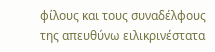φίλους και τους συναδέλφους της απευθύνω ειλικρινέστατα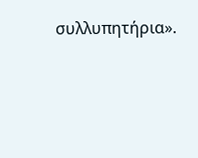συλλυπητήρια».